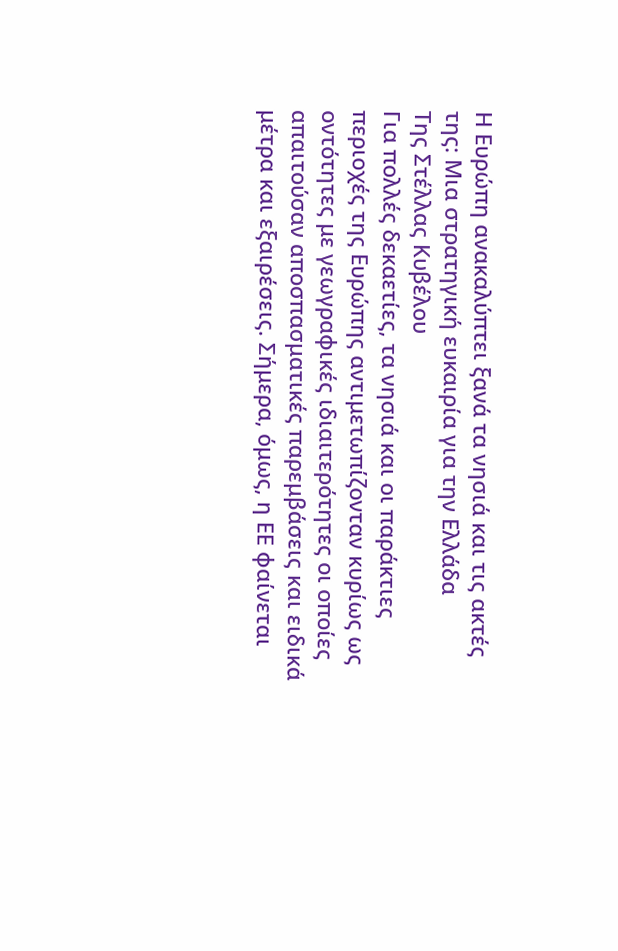Η Ευρώπη ανακαλύπτει ξανά τα νησιά και τις ακτές της: Μια στρατηγική ευκαιρία για την Ελλάδα
Της Στέλλας Κυβέλου
Για πολλές δεκαετίες, τα νησιά και οι παράκτιες περιοχές της Ευρώπης αντιμετωπίζονταν κυρίως ως οντότητες με γεωγραφικές ιδιαιτερότητες οι οποίες απαιτούσαν αποσπασματικές παρεμβάσεις και ειδικά μέτρα και εξαιρέσεις. Σήμερα, όμως, η ΕΕ φαίνεται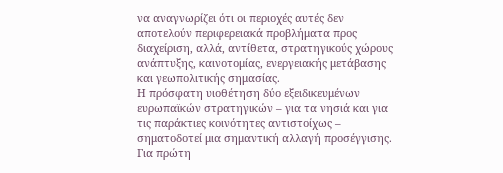να αναγνωρίζει ότι οι περιοχές αυτές δεν αποτελούν περιφερειακά προβλήματα προς διαχείριση, αλλά, αντίθετα, στρατηγικούς χώρους ανάπτυξης, καινοτομίας, ενεργειακής μετάβασης και γεωπολιτικής σημασίας.
Η πρόσφατη υιοθέτηση δύο εξειδικευμένων ευρωπαϊκών στρατηγικών – για τα νησιά και για τις παράκτιες κοινότητες αντιστοίχως – σηματοδοτεί μια σημαντική αλλαγή προσέγγισης. Για πρώτη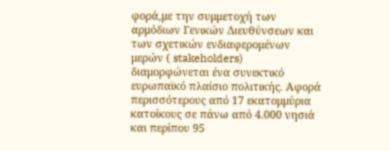φορά,με την συμμετοχή των αρμόδιων Γενικών Διευθύνσεων και των σχετικών ενδιαφερομένων μερών ( stakeholders) διαμορφώνεται ένα συνεκτικό ευρωπαϊκό πλαίσιο πολιτικής. Aφορά περισσότερους από 17 εκατομμύρια κατοίκους σε πάνω από 4.000 νησιά και περίπου 95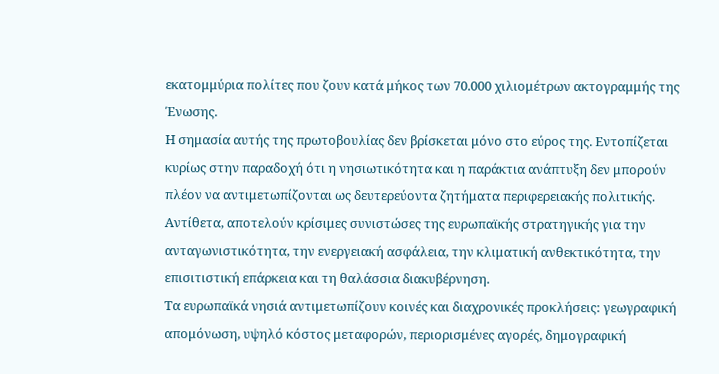εκατομμύρια πολίτες που ζουν κατά μήκος των 70.000 χιλιομέτρων ακτογραμμής της Ένωσης.
Η σημασία αυτής της πρωτοβουλίας δεν βρίσκεται μόνο στο εύρος της. Eντοπίζεται κυρίως στην παραδοχή ότι η νησιωτικότητα και η παράκτια ανάπτυξη δεν μπορούν πλέον να αντιμετωπίζονται ως δευτερεύοντα ζητήματα περιφερειακής πολιτικής. Αντίθετα, αποτελούν κρίσιμες συνιστώσες της ευρωπαϊκής στρατηγικής για την ανταγωνιστικότητα, την ενεργειακή ασφάλεια, την κλιματική ανθεκτικότητα, την επισιτιστική επάρκεια και τη θαλάσσια διακυβέρνηση.
Τα ευρωπαϊκά νησιά αντιμετωπίζουν κοινές και διαχρονικές προκλήσεις: γεωγραφική απομόνωση, υψηλό κόστος μεταφορών, περιορισμένες αγορές, δημογραφική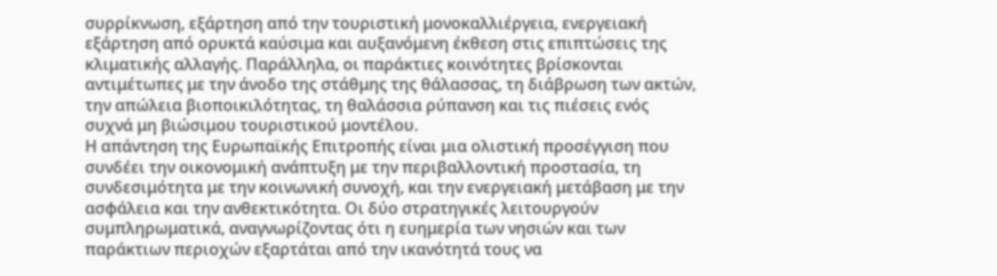συρρίκνωση, εξάρτηση από την τουριστική μονοκαλλιέργεια, ενεργειακή εξάρτηση από ορυκτά καύσιμα και αυξανόμενη έκθεση στις επιπτώσεις της κλιματικής αλλαγής. Παράλληλα, οι παράκτιες κοινότητες βρίσκονται αντιμέτωπες με την άνοδο της στάθμης της θάλασσας, τη διάβρωση των ακτών, την απώλεια βιοποικιλότητας, τη θαλάσσια ρύπανση και τις πιέσεις ενός συχνά μη βιώσιμου τουριστικού μοντέλου.
Η απάντηση της Ευρωπαϊκής Επιτροπής είναι μια ολιστική προσέγγιση που συνδέει την οικονομική ανάπτυξη με την περιβαλλοντική προστασία, τη συνδεσιμότητα με την κοινωνική συνοχή, και την ενεργειακή μετάβαση με την ασφάλεια και την ανθεκτικότητα. Οι δύο στρατηγικές λειτουργούν συμπληρωματικά, αναγνωρίζοντας ότι η ευημερία των νησιών και των παράκτιων περιοχών εξαρτάται από την ικανότητά τους να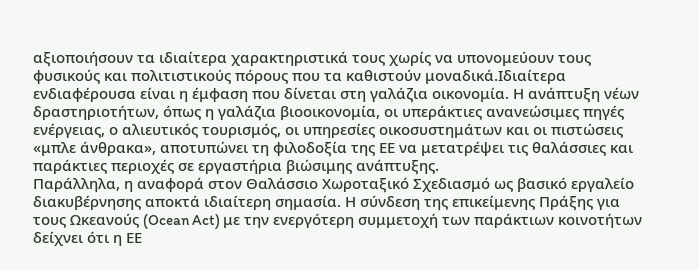αξιοποιήσουν τα ιδιαίτερα χαρακτηριστικά τους χωρίς να υπονομεύουν τους φυσικούς και πολιτιστικούς πόρους που τα καθιστούν μοναδικά.Ιδιαίτερα ενδιαφέρουσα είναι η έμφαση που δίνεται στη γαλάζια οικονομία. Η ανάπτυξη νέων δραστηριοτήτων, όπως η γαλάζια βιοοικονομία, οι υπεράκτιες ανανεώσιμες πηγές ενέργειας, ο αλιευτικός τουρισμός, οι υπηρεσίες οικοσυστημάτων και οι πιστώσεις «μπλε άνθρακα», αποτυπώνει τη φιλοδοξία της ΕΕ να μετατρέψει τις θαλάσσιες και παράκτιες περιοχές σε εργαστήρια βιώσιμης ανάπτυξης.
Παράλληλα, η αναφορά στον Θαλάσσιο Χωροταξικό Σχεδιασμό ως βασικό εργαλείο διακυβέρνησης αποκτά ιδιαίτερη σημασία. Η σύνδεση της επικείμενης Πράξης για τους Ωκεανούς (Ocean Act) με την ενεργότερη συμμετοχή των παράκτιων κοινοτήτων δείχνει ότι η ΕΕ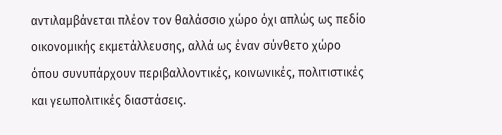αντιλαμβάνεται πλέον τον θαλάσσιο χώρο όχι απλώς ως πεδίο οικονομικής εκμετάλλευσης, αλλά ως έναν σύνθετο χώρο όπου συνυπάρχουν περιβαλλοντικές, κοινωνικές, πολιτιστικές και γεωπολιτικές διαστάσεις.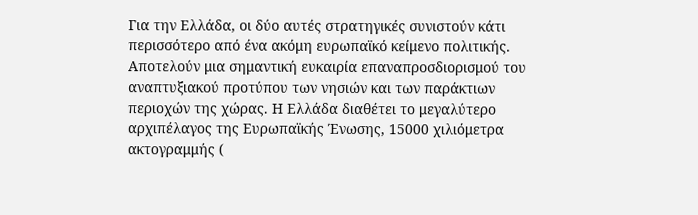Για την Ελλάδα, οι δύο αυτές στρατηγικές συνιστούν κάτι περισσότερο από ένα ακόμη ευρωπαϊκό κείμενο πολιτικής. Αποτελούν μια σημαντική ευκαιρία επαναπροσδιορισμού του αναπτυξιακού προτύπου των νησιών και των παράκτιων περιοχών της χώρας. Η Ελλάδα διαθέτει το μεγαλύτερο αρχιπέλαγος της Ευρωπαϊκής Ένωσης, 15000 χιλιόμετρα ακτογραμμής (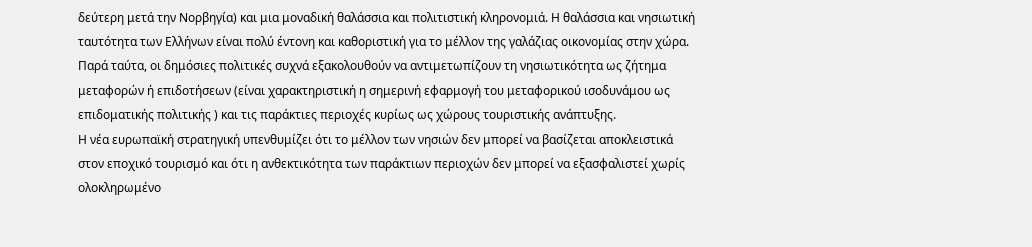δεύτερη μετά την Νορβηγία) και μια μοναδική θαλάσσια και πολιτιστική κληρονομιά. Η θαλάσσια και νησιωτική ταυτότητα των Ελλήνων είναι πολύ έντονη και καθοριστική για το μέλλον της γαλάζιας οικονομίας στην χώρα. Παρά ταύτα, οι δημόσιες πολιτικές συχνά εξακολουθούν να αντιμετωπίζουν τη νησιωτικότητα ως ζήτημα μεταφορών ή επιδοτήσεων (είναι χαρακτηριστική η σημερινή εφαρμογή του μεταφορικού ισοδυνάμου ως επιδοματικής πολιτικής ) και τις παράκτιες περιοχές κυρίως ως χώρους τουριστικής ανάπτυξης.
Η νέα ευρωπαϊκή στρατηγική υπενθυμίζει ότι το μέλλον των νησιών δεν μπορεί να βασίζεται αποκλειστικά στον εποχικό τουρισμό και ότι η ανθεκτικότητα των παράκτιων περιοχών δεν μπορεί να εξασφαλιστεί χωρίς ολοκληρωμένο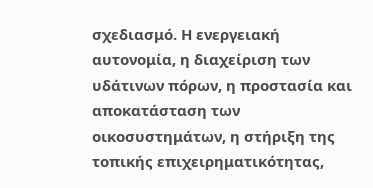σχεδιασμό. Η ενεργειακή αυτονομία, η διαχείριση των υδάτινων πόρων, η προστασία και αποκατάσταση των οικοσυστημάτων, η στήριξη της τοπικής επιχειρηματικότητας,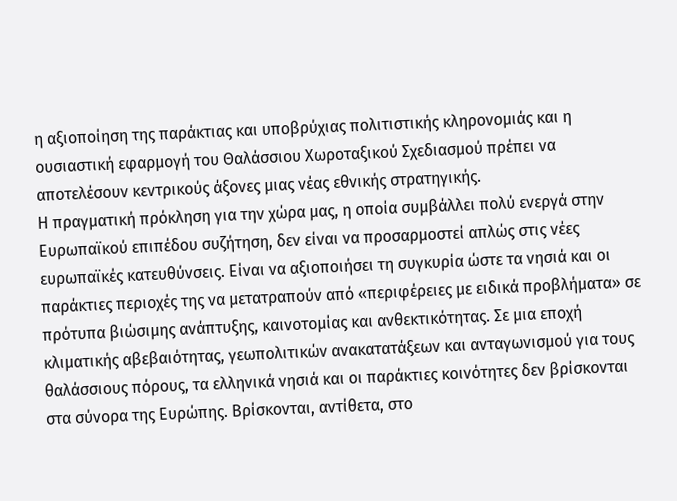η αξιοποίηση της παράκτιας και υποβρύχιας πολιτιστικής κληρονομιάς και η ουσιαστική εφαρμογή του Θαλάσσιου Χωροταξικού Σχεδιασμού πρέπει να αποτελέσουν κεντρικούς άξονες μιας νέας εθνικής στρατηγικής.
Η πραγματική πρόκληση για την χώρα μας, η οποία συμβάλλει πολύ ενεργά στην Ευρωπαϊκού επιπέδου συζήτηση, δεν είναι να προσαρμοστεί απλώς στις νέες ευρωπαϊκές κατευθύνσεις. Είναι να αξιοποιήσει τη συγκυρία ώστε τα νησιά και οι παράκτιες περιοχές της να μετατραπούν από «περιφέρειες με ειδικά προβλήματα» σε πρότυπα βιώσιμης ανάπτυξης, καινοτομίας και ανθεκτικότητας. Σε μια εποχή κλιματικής αβεβαιότητας, γεωπολιτικών ανακατατάξεων και ανταγωνισμού για τους θαλάσσιους πόρους, τα ελληνικά νησιά και οι παράκτιες κοινότητες δεν βρίσκονται στα σύνορα της Ευρώπης. Βρίσκονται, αντίθετα, στο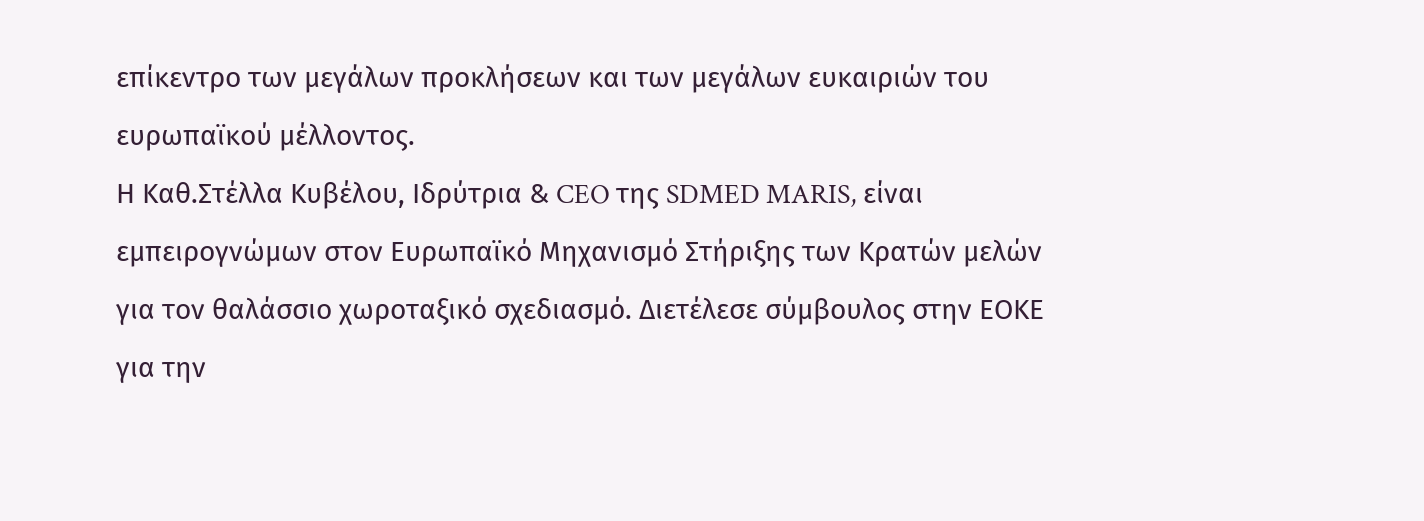επίκεντρο των μεγάλων προκλήσεων και των μεγάλων ευκαιριών του ευρωπαϊκού μέλλοντος.
Η Καθ.Στέλλα Κυβέλου, Iδρύτρια & CEO της SDMED MARIS, είναι εμπειρογνώμων στον Ευρωπαϊκό Μηχανισμό Στήριξης των Κρατών μελών για τον θαλάσσιο χωροταξικό σχεδιασμό. Διετέλεσε σύμβουλος στην ΕΟΚΕ για την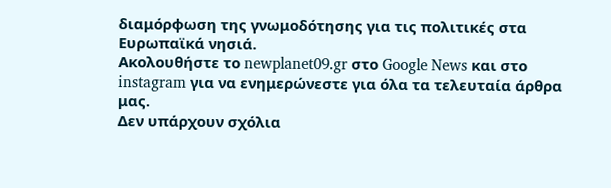διαμόρφωση της γνωμοδότησης για τις πολιτικές στα Ευρωπαϊκά νησιά.
Ακολουθήστε το newplanet09.gr στο Google News και στο instagram για να ενημερώνεστε για όλα τα τελευταία άρθρα μας.
Δεν υπάρχουν σχόλια